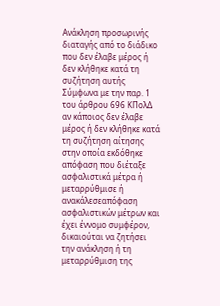Ανάκληση προσωρινής διαταγής από το διάδικο που δεν έλαβε μέρος ή δεν κλήθηκε κατά τη συζήτηση αυτής
Σύμφωνα με την παρ. 1 του άρθρου 696 ΚΠολΔ αν κάποιος δεν έλαβε μέρος ή δεν κλήθηκε κατά τη συζήτηση αίτησης στην οποία εκδόθηκε απόφαση που διέταξε ασφαλιστικά μέτρα ή μεταρρύθμισε ή ανακάλεσεαπόφαση ασφαλιστικών μέτρων και έχει έννομο συμφέρον, δικαιούται να ζητήσει την ανάκληση ή τη μεταρρύθμιση της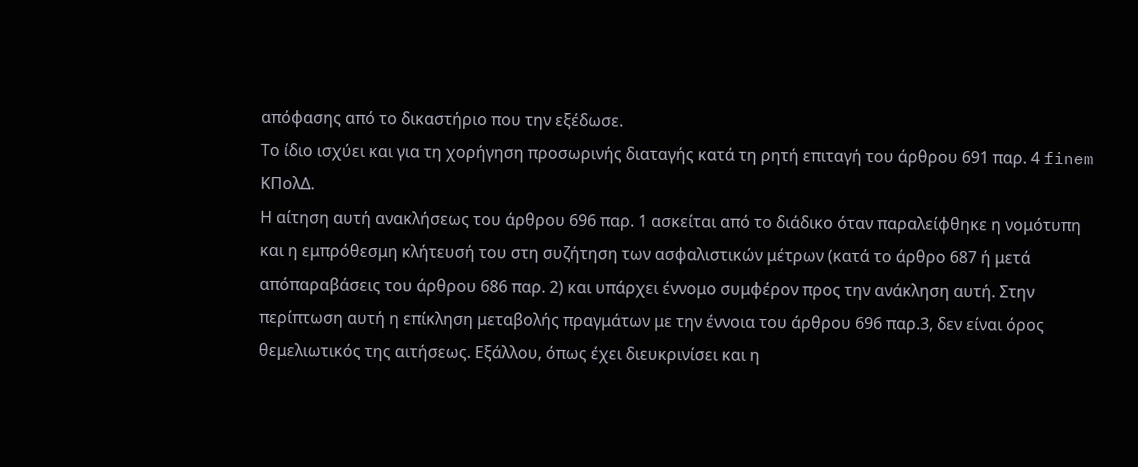απόφασης από το δικαστήριο που την εξέδωσε.
Το ίδιο ισχύει και για τη χορήγηση προσωρινής διαταγής κατά τη ρητή επιταγή του άρθρου 691 παρ. 4 finem ΚΠολΔ.
Η αίτηση αυτή ανακλήσεως του άρθρου 696 παρ. 1 ασκείται από το διάδικο όταν παραλείφθηκε η νομότυπη και η εμπρόθεσμη κλήτευσή του στη συζήτηση των ασφαλιστικών μέτρων (κατά το άρθρο 687 ή μετά απόπαραβάσεις του άρθρου 686 παρ. 2) και υπάρχει έννομο συμφέρον προς την ανάκληση αυτή. Στην περίπτωση αυτή η επίκληση μεταβολής πραγμάτων με την έννοια του άρθρου 696 παρ.3, δεν είναι όρος θεμελιωτικός της αιτήσεως. Εξάλλου, όπως έχει διευκρινίσει και η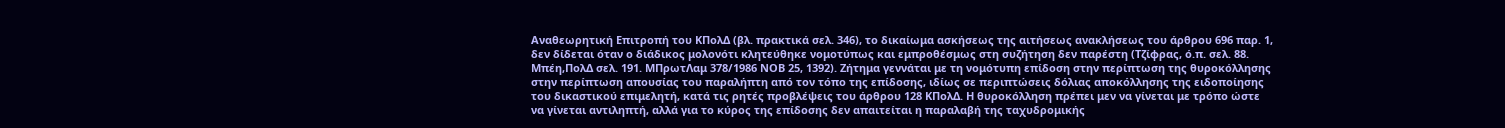Αναθεωρητική Επιτροπή του ΚΠολΔ (βλ. πρακτικά σελ. 346), το δικαίωμα ασκήσεως της αιτήσεως ανακλήσεως του άρθρου 696 παρ. 1, δεν δίδεται όταν ο διάδικος μολονότι κλητεύθηκε νομοτύπως και εμπροθέσμως στη συζήτηση δεν παρέστη (Τζίφρας, ό.π. σελ. 88. Μπέη,ΠολΔ σελ. 191. ΜΠρωτΛαμ 378/1986 ΝΟΒ 25, 1392). Ζήτημα γεννάται με τη νομότυπη επίδοση στην περίπτωση της θυροκόλλησης στην περίπτωση απουσίας του παραλήπτη από τον τόπο της επίδοσης, ιδίως σε περιπτώσεις δόλιας αποκόλλησης της ειδοποίησης του δικαστικού επιμελητή, κατά τις ρητές προβλέψεις του άρθρου 128 ΚΠολΔ. Η θυροκόλληση πρέπει μεν να γίνεται με τρόπο ώστε να γίνεται αντιληπτή, αλλά για το κύρος της επίδοσης δεν απαιτείται η παραλαβή της ταχυδρομικής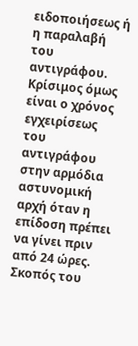ειδοποιήσεως ή η παραλαβή του αντιγράφου. Κρίσιμος όμως είναι ο χρόνος εγχειρίσεως του αντιγράφου στην αρμόδια αστυνομική αρχή όταν η επίδοση πρέπει να γίνει πριν από 24 ώρες. Σκοπός του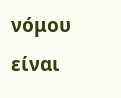νόμου είναι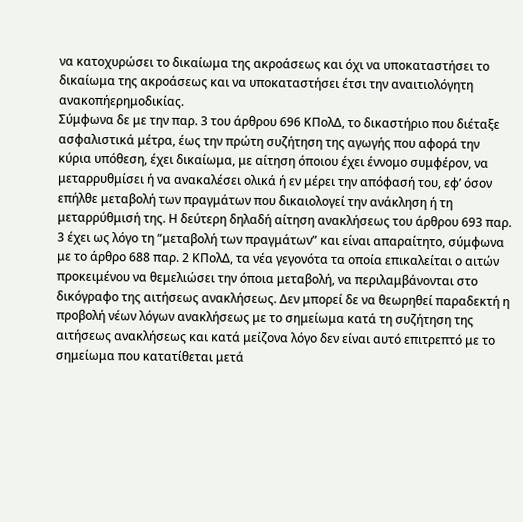να κατοχυρώσει το δικαίωμα της ακροάσεως και όχι να υποκαταστήσει το δικαίωμα της ακροάσεως και να υποκαταστήσει έτσι την αναιτιολόγητη ανακοπήερημοδικίας.
Σύμφωνα δε με την παρ. 3 του άρθρου 696 ΚΠολΔ, το δικαστήριο που διέταξε ασφαλιστικά μέτρα, έως την πρώτη συζήτηση της αγωγής που αφορά την κύρια υπόθεση, έχει δικαίωμα, με αίτηση όποιου έχει έννομο συμφέρον, να μεταρρυθμίσει ή να ανακαλέσει ολικά ή εν μέρει την απόφασή του, εφ’ όσον επήλθε μεταβολή των πραγμάτων που δικαιολογεί την ανάκληση ή τη μεταρρύθμισή της. Η δεύτερη δηλαδή αίτηση ανακλήσεως του άρθρου 693 παρ. 3 έχει ως λόγο τη “μεταβολή των πραγμάτων” και είναι απαραίτητο, σύμφωνα με το άρθρο 688 παρ. 2 ΚΠολΔ, τα νέα γεγονότα τα οποία επικαλείται ο αιτών προκειμένου να θεμελιώσει την όποια μεταβολή, να περιλαμβάνονται στο δικόγραφο της αιτήσεως ανακλήσεως. Δεν μπορεί δε να θεωρηθεί παραδεκτή η προβολή νέων λόγων ανακλήσεως με το σημείωμα κατά τη συζήτηση της αιτήσεως ανακλήσεως και κατά μείζονα λόγο δεν είναι αυτό επιτρεπτό με το σημείωμα που κατατίθεται μετά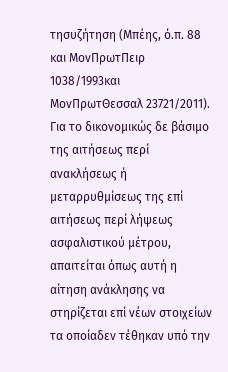τησυζήτηση (Μπέης, ό.π. 88 και ΜονΠρωτΠειρ 1038/1993και ΜονΠρωτΘεσσαλ 23721/2011). Για το δικονομικώς δε βάσιμο της αιτήσεως περί ανακλήσεως ή μεταρρυθμίσεως της επί αιτήσεως περί λήψεως ασφαλιστικού μέτρου, απαιτείται όπως αυτή η αίτηση ανάκλησης να στηρίζεται επί νέων στοιχείων τα οποίαδεν τέθηκαν υπό την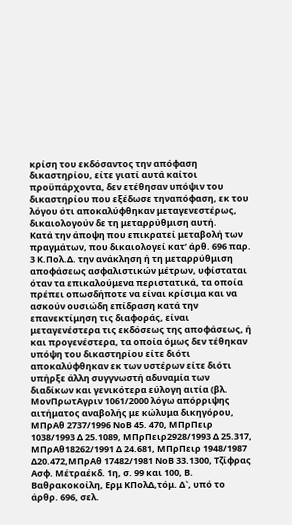κρίση του εκδόσαντος την απόφαση δικαστηρίου, είτε γιατί αυτά καίτοι προϋπάρχοντα, δεν ετέθησαν υπόψιν του δικαστηρίου που εξέδωσε τηναπόφαση, εκ του λόγου ότι αποκαλύφθηκαν μεταγενεστέρως, δικαιολογούν δε τη μεταρρύθμιση αυτή.
Κατά την άποψη που επικρατεί μεταβολή των πραγμάτων, που δικαιολογεί κατ’ άρθ. 696 παρ. 3 Κ.Πολ.Δ. την ανάκληση ή τη μεταρρύθμιση αποφάσεως ασφαλιστικών μέτρων, υφίσταται όταν τα επικαλούμενα περιστατικά, τα οποία πρέπει οπωσδήποτε να είναι κρίσιμα και να ασκούν ουσιώδη επίδραση κατά την επανεκτίμηση τις διαφοράς, είναι μεταγενέστερα τις εκδόσεως της αποφάσεως, ή και προγενέστερα, τα οποία όμως δεν τέθηκαν υπόψη του δικαστηρίου είτε διότι αποκαλύφθηκαν εκ των υστέρων είτε διότι υπήρξε άλλη συγγνωστή αδυναμία των διαδίκων και γενικότερα εύλογη αιτία (βλ. ΜονΠρωτΑγριν 1061/2000 λόγω απόρριψης αιτήματος αναβολής με κώλυμα δικηγόρου, ΜΠρΑθ 2737/1996 ΝοΒ 45. 470, ΜΠρΠειρ 1038/1993 Δ 25.1089, ΜΠρΠειρ2928/1993 Δ 25.317, ΜΠρΑθ18262/1991 Δ 24.681, ΜΠρΠειρ 1948/1987 Δ20.472,ΜΠρΑθ 17482/1981 ΝοΒ 33.1300, Τζίφρας Ασφ. Μέτραέκδ. 1η, σ. 99 και 100, Β. Βαθρακοκοίλη, Ερμ ΚΠολΔ,τόμ. Δ`, υπό το άρθρ. 696, σελ.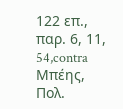122 επ., παρ. 6, 11, 54,contra Μπέης, Πολ.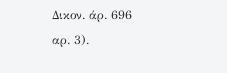Δικον. άρ. 696 αρ. 3).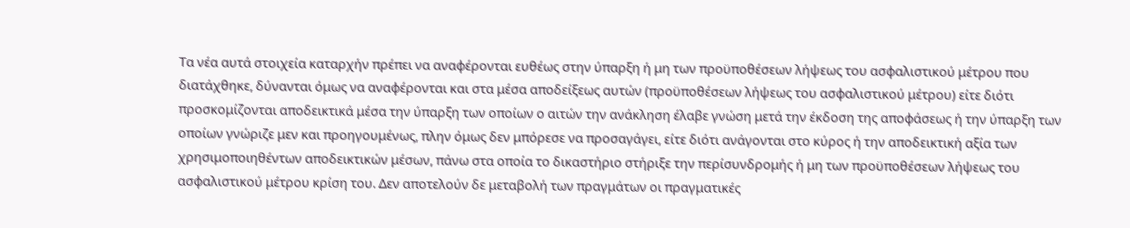Τα νέα αυτά στοιχεία καταρχήν πρέπει να αναφέρονται ευθέως στην ύπαρξη ή μη των προϋποθέσεων λήψεως του ασφαλιστικού μέτρου που διατάχθηκε, δύνανται όμως να αναφέρονται και στα μέσα αποδείξεως αυτών (προϋποθέσεων λήψεως του ασφαλιστικού μέτρου) είτε διότι προσκομίζονται αποδεικτικά μέσα την ύπαρξη των οποίων ο αιτών την ανάκληση έλαβε γνώση μετά την έκδοση της αποφάσεως ή την ύπαρξη των οποίων γνώριζε μεν και προηγουμένως, πλην όμως δεν μπόρεσε να προσαγάγει, είτε διότι ανάγονται στο κύρος ή την αποδεικτική αξία των χρησιμοποιηθέντων αποδεικτικών μέσων, πάνω στα οποία το δικαστήριο στήριξε την περίσυνδρομής ή μη των προϋποθέσεων λήψεως του ασφαλιστικού μέτρου κρίση του. Δεν αποτελούν δε μεταβολή των πραγμάτων οι πραγματικές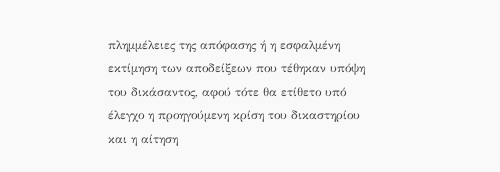πλημμέλειες της απόφασης ή η εσφαλμένη εκτίμηση των αποδείξεων που τέθηκαν υπόψη του δικάσαντος, αφού τότε θα ετίθετο υπό έλεγχο η προηγούμενη κρίση του δικαστηρίου και η αίτηση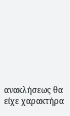ανακλήσεως θα είχε χαρακτήρα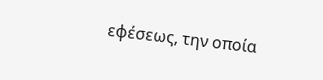εφέσεως, την οποία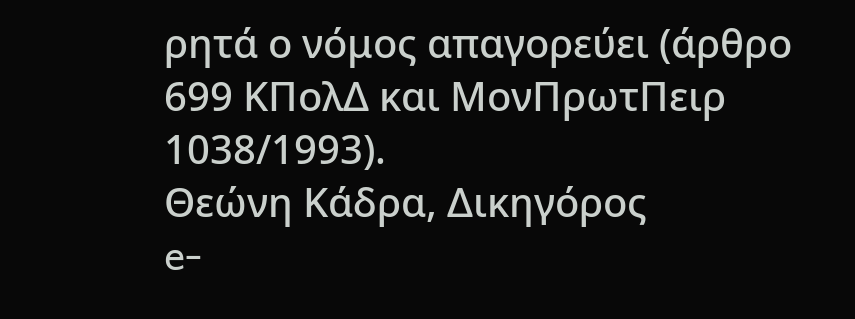ρητά ο νόμος απαγορεύει (άρθρο 699 ΚΠολΔ και ΜονΠρωτΠειρ 1038/1993).
Θεώνη Κάδρα, Δικηγόρος
e-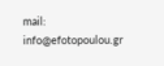mail: info@efotopoulou.gr